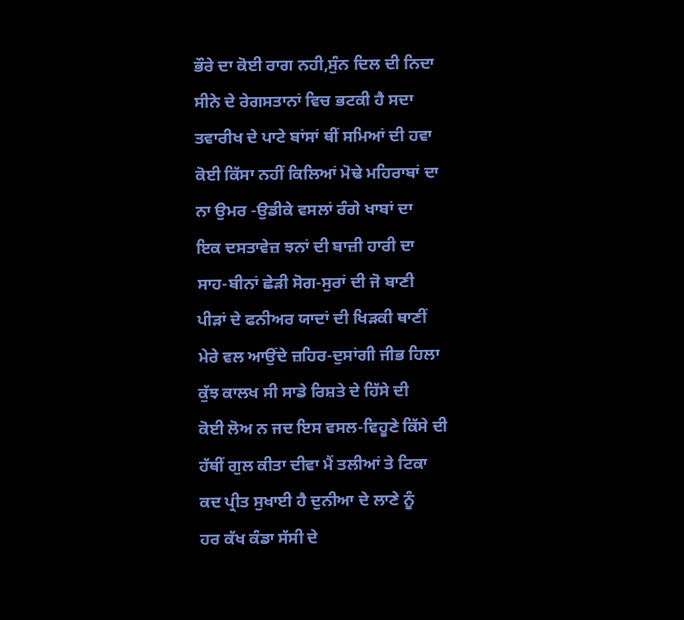ਭੌਰੇ ਦਾ ਕੋਈ ਰਾਗ ਨਹੀ,ਸੁੰਨ ਦਿਲ ਦੀ ਨਿਦਾ
ਸੀਨੇ ਦੇ ਰੇਗਸਤਾਨਾਂ ਵਿਚ ਭਟਕੀ ਹੈ ਸਦਾ
ਤਵਾਰੀਖ ਦੇ ਪਾਟੇ ਬਾਂਸਾਂ ਥੀਂ ਸਮਿਆਂ ਦੀ ਹਵਾ
ਕੋਈ ਕਿੱਸਾ ਨਹੀਂ ਕਿਲਿਆਂ ਮੋਢੇ ਮਹਿਰਾਬਾਂ ਦਾ
ਨਾ ਉਮਰ -ਉਡੀਕੇ ਵਸਲਾਂ ਰੰਗੇ ਖਾਬਾਂ ਦਾ
ਇਕ ਦਸਤਾਵੇਜ਼ ਝਨਾਂ ਦੀ ਬਾਜ਼ੀ ਹਾਰੀ ਦਾ
ਸਾਹ-ਬੀਨਾਂ ਛੇੜੀ ਸੋਗ-ਸੁਰਾਂ ਦੀ ਜੋ ਬਾਣੀ
ਪੀੜਾਂ ਦੇ ਫਨੀਅਰ ਯਾਦਾਂ ਦੀ ਖਿੜਕੀ ਥਾਣੀਂ
ਮੇਰੇ ਵਲ ਆਉਂਦੇ ਜ਼ਹਿਰ-ਦੁਸਾਂਗੀ ਜੀਭ ਹਿਲਾ
ਕੁੱਝ ਕਾਲਖ ਸੀ ਸਾਡੇ ਰਿਸ਼ਤੇ ਦੇ ਹਿੱਸੇ ਦੀ
ਕੋਈ ਲੋਅ ਨ ਜਦ ਇਸ ਵਸਲ-ਵਿਹੂਣੇ ਕਿੱਸੇ ਦੀ
ਹੱਥੀਂ ਗੁਲ ਕੀਤਾ ਦੀਵਾ ਮੈਂ ਤਲੀਆਂ ਤੇ ਟਿਕਾ
ਕਦ ਪ੍ਰੀਤ ਸੁਖਾਈ ਹੈ ਦੁਨੀਆ ਦੇ ਲਾਣੇ ਨੂੰ
ਹਰ ਕੱਖ ਕੰਡਾ ਸੱਸੀ ਦੇ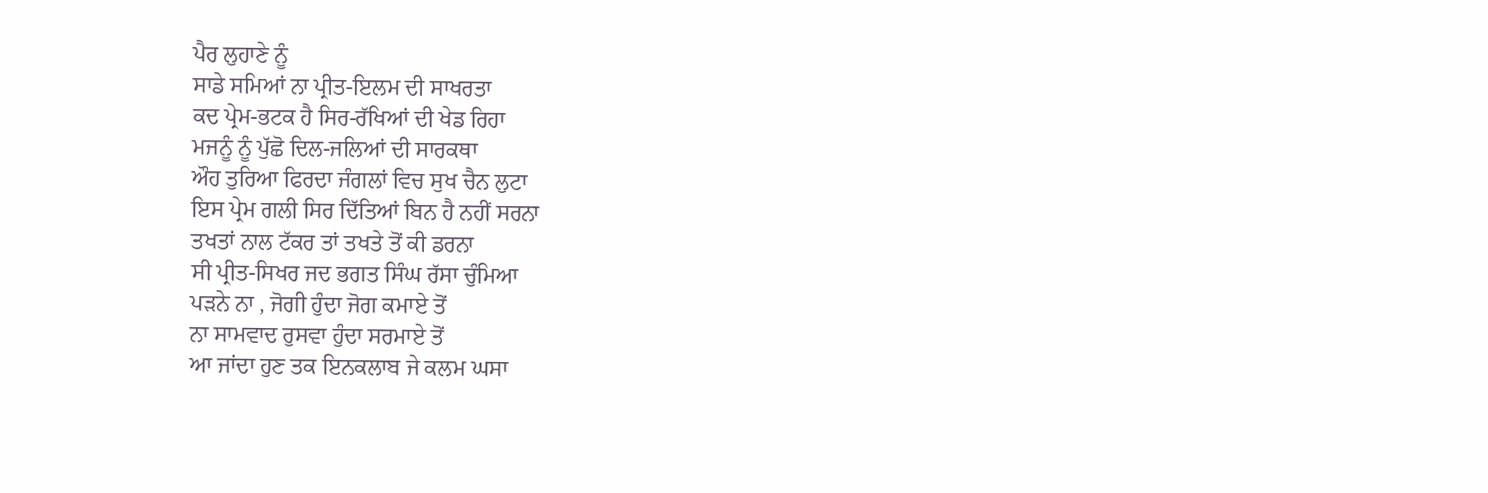ਪੈਰ ਲੁਹਾਣੇ ਨੂੰ
ਸਾਡੇ ਸਮਿਆਂ ਨਾ ਪ੍ਰੀਤ-ਇਲਮ ਦੀ ਸਾਖਰਤਾ
ਕਦ ਪ੍ਰੇਮ-ਭਟਕ ਹੈ ਸਿਰ-ਰੱਖਿਆਂ ਦੀ ਖੇਡ ਰਿਹਾ
ਮਜਨੂੰ ਨੂੰ ਪੁੱਛੋ ਦਿਲ-ਜਲਿਆਂ ਦੀ ਸਾਰਕਥਾ
ਔਹ ਤੁਰਿਆ ਫਿਰਦਾ ਜੰਗਲਾਂ ਵਿਚ ਸੁਖ ਚੈਨ ਲੁਟਾ
ਇਸ ਪ੍ਰੇਮ ਗਲੀ ਸਿਰ ਦਿੱਤਿਆਂ ਬਿਨ ਹੈ ਨਹੀਂ ਸਰਨਾ
ਤਖਤਾਂ ਨਾਲ ਟੱਕਰ ਤਾਂ ਤਖਤੇ ਤੋਂ ਕੀ ਡਰਨਾ
ਸੀ ਪ੍ਰੀਤ-ਸਿਖਰ ਜਦ ਭਗਤ ਸਿੰਘ ਰੱਸਾ ਚੁੰਮਿਆ
ਪੜਨੇ ਨਾ , ਜੋਗੀ ਹੁੰਦਾ ਜੋਗ ਕਮਾਏ ਤੋਂ
ਨਾ ਸਾਮਵਾਦ ਰੁਸਵਾ ਹੁੰਦਾ ਸਰਮਾਏ ਤੋਂ
ਆ ਜਾਂਦਾ ਹੁਣ ਤਕ ਇਨਕਲਾਬ ਜੇ ਕਲਮ ਘਸਾ